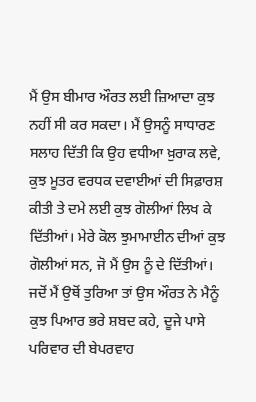ਮੈਂ ਉਸ ਬੀਮਾਰ ਔਰਤ ਲਈ ਜ਼ਿਆਦਾ ਕੁਝ ਨਹੀਂ ਸੀ ਕਰ ਸਕਦਾ। ਮੈਂ ਉਸਨੂੰ ਸਾਧਾਰਣ ਸਲਾਹ ਦਿੱਤੀ ਕਿ ਉਹ ਵਧੀਆ ਖ਼ੁਰਾਕ ਲਵੇ, ਕੁਝ ਮੂਤਰ ਵਰਧਕ ਦਵਾਈਆਂ ਦੀ ਸਿਫ਼ਾਰਸ਼ ਕੀਤੀ ਤੇ ਦਮੇ ਲਈ ਕੁਝ ਗੋਲੀਆਂ ਲਿਖ ਕੇ ਦਿੱਤੀਆਂ। ਮੇਰੇ ਕੋਲ ਝੁਮਾਮਾਈਨ ਦੀਆਂ ਕੁਝ ਗੋਲੀਆਂ ਸਨ, ਜੋ ਮੈਂ ਉਸ ਨੂੰ ਦੇ ਦਿੱਤੀਆਂ। ਜਦੋਂ ਮੈਂ ਉਥੋਂ ਤੁਰਿਆ ਤਾਂ ਉਸ ਔਰਤ ਨੇ ਮੈਨੂੰ ਕੁਝ ਪਿਆਰ ਭਰੇ ਸ਼ਬਦ ਕਹੇ, ਦੂਜੇ ਪਾਸੇ ਪਰਿਵਾਰ ਦੀ ਬੇਪਰਵਾਹ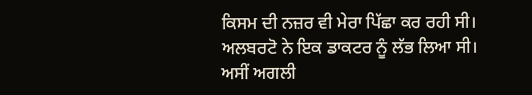ਕਿਸਮ ਦੀ ਨਜ਼ਰ ਵੀ ਮੇਰਾ ਪਿੱਛਾ ਕਰ ਰਹੀ ਸੀ।
ਅਲਬਰਟੋ ਨੇ ਇਕ ਡਾਕਟਰ ਨੂੰ ਲੱਭ ਲਿਆ ਸੀ। ਅਸੀਂ ਅਗਲੀ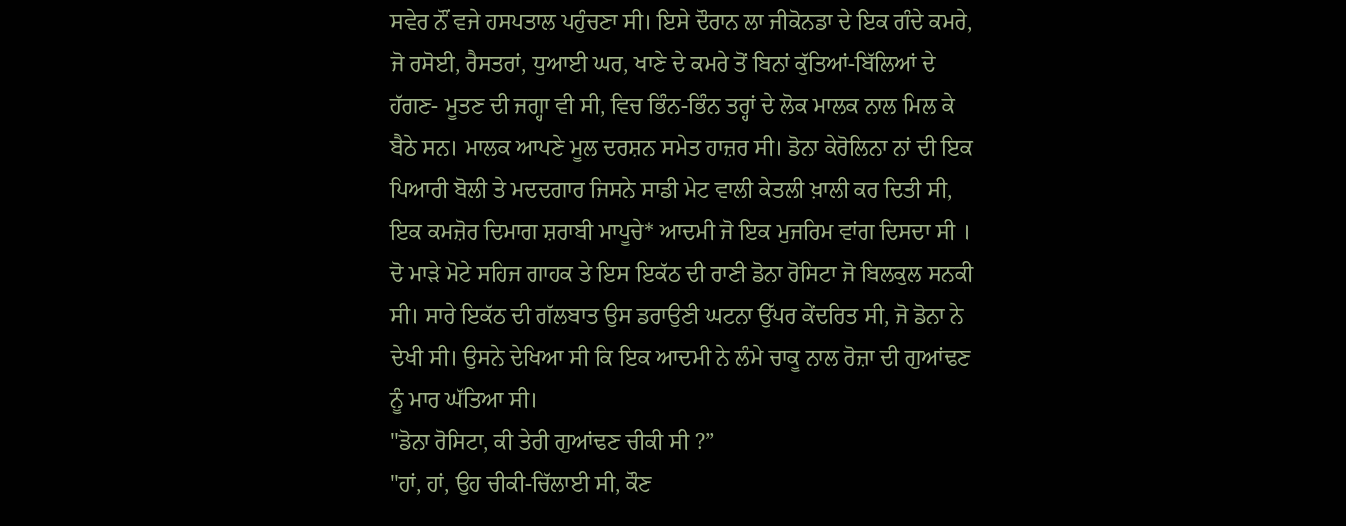ਸਵੇਰ ਨੌਂ ਵਜੇ ਹਸਪਤਾਲ ਪਹੁੰਚਣਾ ਸੀ। ਇਸੇ ਦੌਰਾਨ ਲਾ ਜੀਕੋਨਡਾ ਦੇ ਇਕ ਗੰਦੇ ਕਮਰੇ, ਜੋ ਰਸੋਈ, ਰੈਸਤਰਾਂ, ਧੁਆਈ ਘਰ, ਖਾਣੇ ਦੇ ਕਮਰੇ ਤੋਂ ਬਿਨਾਂ ਕੁੱਤਿਆਂ-ਬਿੱਲਿਆਂ ਦੇ ਹੱਗਣ- ਮੂਤਣ ਦੀ ਜਗ੍ਹਾ ਵੀ ਸੀ, ਵਿਚ ਭਿੰਨ-ਭਿੰਨ ਤਰ੍ਹਾਂ ਦੇ ਲੋਕ ਮਾਲਕ ਨਾਲ ਮਿਲ ਕੇ ਬੈਠੇ ਸਨ। ਮਾਲਕ ਆਪਣੇ ਮੂਲ ਦਰਸ਼ਨ ਸਮੇਤ ਹਾਜ਼ਰ ਸੀ। ਡੋਨਾ ਕੇਰੋਲਿਨਾ ਨਾਂ ਦੀ ਇਕ ਪਿਆਰੀ ਬੋਲੀ ਤੇ ਮਦਦਗਾਰ ਜਿਸਨੇ ਸਾਡੀ ਮੇਟ ਵਾਲੀ ਕੇਤਲੀ ਖ਼ਾਲੀ ਕਰ ਦਿਤੀ ਸੀ, ਇਕ ਕਮਜ਼ੋਰ ਦਿਮਾਗ ਸ਼ਰਾਬੀ ਮਾਪੂਚੇ* ਆਦਮੀ ਜੋ ਇਕ ਮੁਜਰਿਮ ਵਾਂਗ ਦਿਸਦਾ ਸੀ । ਦੋ ਮਾੜੇ ਮੋਟੇ ਸਹਿਜ ਗਾਹਕ ਤੇ ਇਸ ਇਕੱਠ ਦੀ ਰਾਣੀ ਡੋਨਾ ਰੋਸਿਟਾ ਜੋ ਬਿਲਕੁਲ ਸਨਕੀ ਸੀ। ਸਾਰੇ ਇਕੱਠ ਦੀ ਗੱਲਬਾਤ ਉਸ ਡਰਾਉਣੀ ਘਟਨਾ ਉੱਪਰ ਕੇਂਦਰਿਤ ਸੀ, ਜੋ ਡੋਨਾ ਨੇ ਦੇਖੀ ਸੀ। ਉਸਨੇ ਦੇਖਿਆ ਸੀ ਕਿ ਇਕ ਆਦਮੀ ਨੇ ਲੰਮੇ ਚਾਕੂ ਨਾਲ ਰੋਜ਼ਾ ਦੀ ਗੁਆਂਢਣ ਨੂੰ ਮਾਰ ਘੱਤਿਆ ਸੀ।
"ਡੋਨਾ ਰੋਸਿਟਾ, ਕੀ ਤੇਰੀ ਗੁਆਂਢਣ ਚੀਕੀ ਸੀ ?”
"ਹਾਂ, ਹਾਂ, ਉਹ ਚੀਕੀ-ਚਿੱਲਾਈ ਸੀ, ਕੌਣ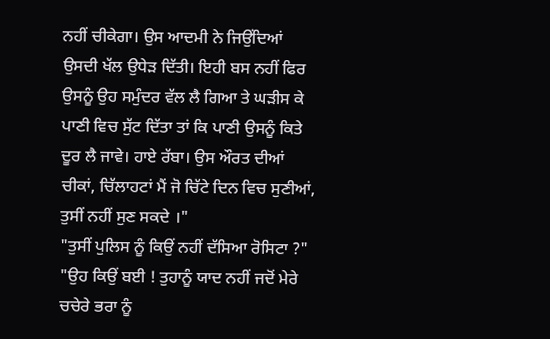ਨਹੀਂ ਚੀਕੇਗਾ। ਉਸ ਆਦਮੀ ਨੇ ਜਿਉਂਦਿਆਂ ਉਸਦੀ ਖੱਲ ਉਧੇੜ ਦਿੱਤੀ। ਇਹੀ ਬਸ ਨਹੀਂ ਫਿਰ ਉਸਨੂੰ ਉਹ ਸਮੁੰਦਰ ਵੱਲ ਲੈ ਗਿਆ ਤੇ ਘੜੀਸ ਕੇ ਪਾਣੀ ਵਿਚ ਸੁੱਟ ਦਿੱਤਾ ਤਾਂ ਕਿ ਪਾਣੀ ਉਸਨੂੰ ਕਿਤੇ ਦੂਰ ਲੈ ਜਾਵੇ। ਹਾਏ ਰੱਬਾ। ਉਸ ਔਰਤ ਦੀਆਂ ਚੀਕਾਂ, ਚਿੱਲਾਹਟਾਂ ਮੈਂ ਜੋ ਚਿੱਟੇ ਦਿਨ ਵਿਚ ਸੁਣੀਆਂ, ਤੁਸੀਂ ਨਹੀਂ ਸੁਣ ਸਕਦੇ ।"
"ਤੁਸੀਂ ਪੁਲਿਸ ਨੂੰ ਕਿਉਂ ਨਹੀਂ ਦੱਸਿਆ ਰੋਸਿਟਾ ?"
"ਉਹ ਕਿਉਂ ਬਈ ! ਤੁਹਾਨੂੰ ਯਾਦ ਨਹੀਂ ਜਦੋਂ ਮੇਰੇ ਚਚੇਰੇ ਭਰਾ ਨੂੰ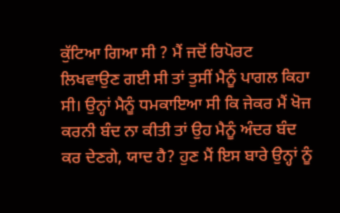ਕੁੱਟਿਆ ਗਿਆ ਸੀ ? ਮੈਂ ਜਦੋਂ ਰਿਪੋਰਟ ਲਿਖਵਾਉਣ ਗਈ ਸੀ ਤਾਂ ਤੁਸੀਂ ਮੈਨੂੰ ਪਾਗਲ ਕਿਹਾ ਸੀ। ਉਨ੍ਹਾਂ ਮੈਨੂੰ ਧਮਕਾਇਆ ਸੀ ਕਿ ਜੇਕਰ ਮੈਂ ਖੋਜ ਕਰਨੀ ਬੰਦ ਨਾ ਕੀਤੀ ਤਾਂ ਉਹ ਮੈਨੂੰ ਅੰਦਰ ਬੰਦ ਕਰ ਦੇਣਗੇ, ਯਾਦ ਹੈ? ਹੁਣ ਮੈਂ ਇਸ ਬਾਰੇ ਉਨ੍ਹਾਂ ਨੂੰ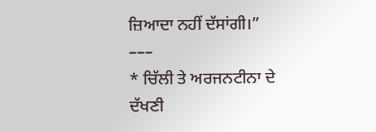ਜ਼ਿਆਦਾ ਨਹੀਂ ਦੱਸਾਂਗੀ।”
–––
* ਚਿੱਲੀ ਤੇ ਅਰਜਨਟੀਨਾ ਦੇ ਦੱਖਣੀ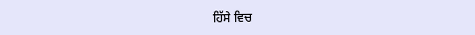ਹਿੱਸੇ ਵਿਚ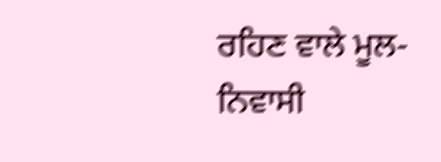ਰਹਿਣ ਵਾਲੇ ਮੂਲ-ਨਿਵਾਸੀ